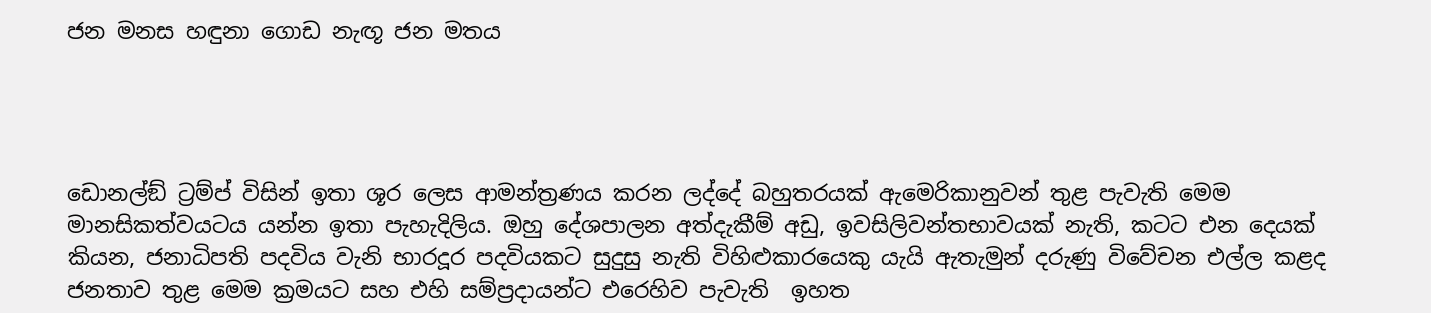ජන මනස හඳුනා ගොඩ නැඟූ ජන මතය




ඩොනල්ඞ් ට්‍රම්ප් විසින් ඉතා ශූර ලෙස ආමන්ත්‍රණය කරන ලද්දේ බහුතරයක් ඇමෙරිකානුවන් තුළ පැවැති මෙම මානසිකත්වයටය යන්න ඉතා පැහැදිලිය. ඔහු දේශපාලන අත්දැකීම් අඩු, ඉවසිලිවන්තභාවයක් නැති, කටට එන දෙයක් කියන, ජනාධිපති පදවිය වැනි භාරදූර පදවියකට සුදුසු නැති විහිළුකාරයෙකු යැයි ඇතැමුන් දරුණු විවේචන එල්ල කළද ජනතාව තුළ මෙම ක්‍රමයට සහ එහි සම්ප්‍රදායන්ට එරෙහිව පැවැති  ඉහත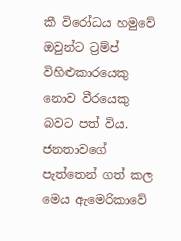කී විරෝධය හමුවේ ඔවුන්ට ට්‍රම්ප් විහිළුකාරයෙකු නොව වීරයෙකු බවට පත් විය. ජනතාවගේ පැත්තෙන් ගත් කල මෙය ඇමෙරිකාවේ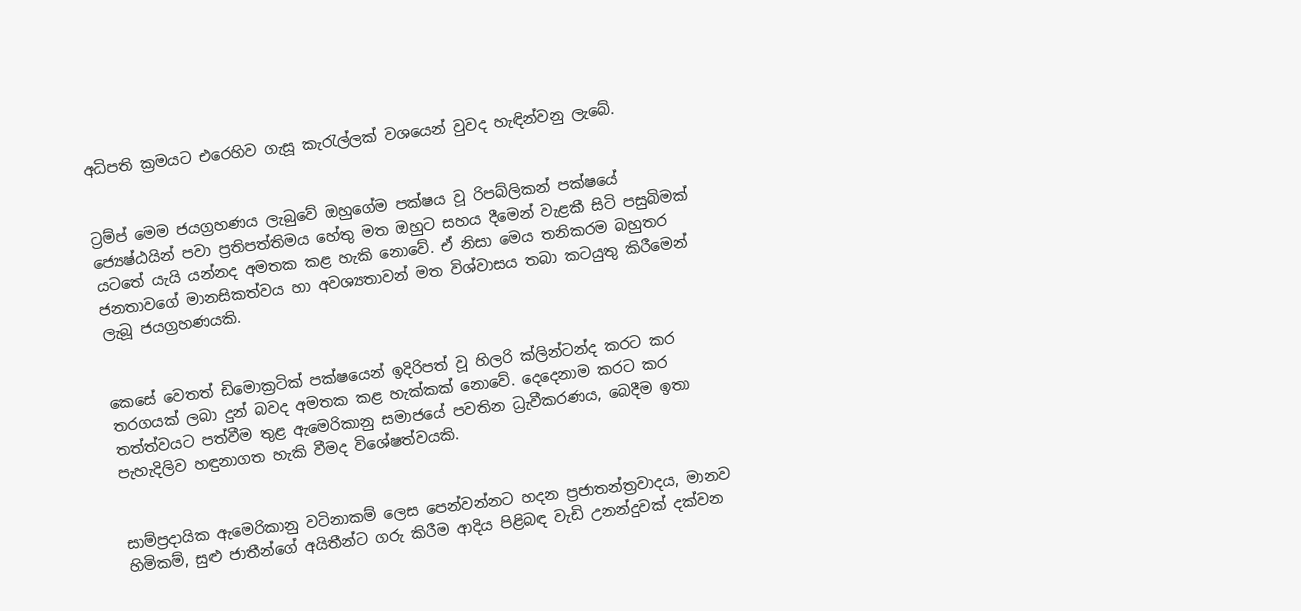අධිපති ක්‍රමයට එරෙහිව ගැසූ කැරැල්ලක් වශයෙන් වුවද හැඳින්වනු ලැබේ.


ට්‍රම්ප් මෙම ජයග්‍රහණය ලැබුවේ ඔහුගේම පක්ෂය වූ රිපබ්ලිකන් පක්ෂයේ ජ්‍යෙෂ්ඨයින් පවා ප්‍රතිපත්තිමය හේතු මත ඔහුට සහය දීමෙන් වැළකී සිටි පසුබිමක් යටතේ යැයි යන්නද අමතක කළ හැකි නොවේ. ඒ නිසා මෙය තනිකරම බහුතර ජනතාවගේ මානසිකත්වය හා අවශ්‍යතාවන් මත විශ්වාසය තබා කටයුතු කිරීමෙන් ලැබූ ජයග්‍රහණයකි.


කෙසේ වෙතත් ඩිමොක්‍රටික් පක්ෂයෙන් ඉදිරිපත් වූ හිලරි ක්ලින්ටන්ද කරට කර තරගයක් ලබා දුන් බවද අමතක කළ හැක්කක් නොවේ. දෙදෙනාම කරට කර තත්ත්වයට පත්වීම තුළ ඇමෙරිකානු සමාජයේ පවතින ධ්‍රැවීකරණය, බෙදීම ඉතා පැහැදිලිව හඳුනාගත හැකි වීමද විශේෂත්වයකි.


සාම්ප්‍රදායික ඇමෙරිකානු වටිනාකම් ලෙස පෙන්වන්නට හදන ප්‍රජාතන්ත්‍රවාදය, මානව හිමිකම්, සුළු ජාතීන්ගේ අයිතීන්ට ගරු කිරීම ආදිය පිළිබඳ වැඩි උනන්දුවක් දක්වන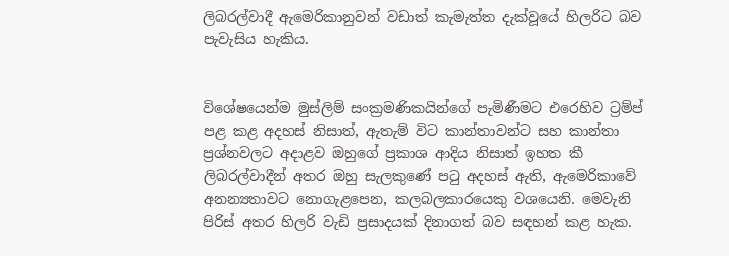ලිබරල්වාදී ඇමෙරිකානුවන් වඩාත් කැමැත්ත දැක්වූයේ හිලරිට බව පැවැසිය හැකිය.


විශේෂයෙන්ම මුස්ලිම් සංක්‍රමණිකයින්ගේ පැමිණීමට එරෙහිව ට්‍රම්ප් පළ කළ අදහස් නිසාත්, ඇතැම් විට කාන්තාවන්ට සහ කාන්තා ප්‍රශ්නවලට අදාළව ඔහුගේ ප්‍රකාශ ආදිය නිසාත් ඉහත කී ලිබරල්වාදීන් අතර ඔහු සැලකුණේ පටු අදහස් ඇති, ඇමෙරිකාවේ අනන්‍යතාවට නොගැළපෙන, කලබලකාරයෙකු වශයෙනි. මෙවැනි පිරිස් අතර හිලරි වැඩි ප්‍රසාදයක් දිනාගත් බව සඳහන් කළ හැක.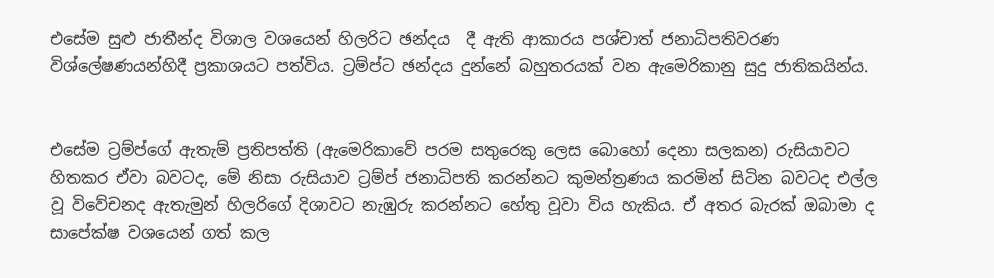එසේම සුළු ජාතීන්ද විශාල වශයෙන් හිලරිට ඡන්දය  දී ඇති ආකාරය පශ්චාත් ජනාධිපතිවරණ විශ්ලේෂණයන්හිදී ප්‍රකාශයට පත්විය. ට්‍රම්ප්ට ඡන්දය දුන්නේ බහුතරයක් වන ඇමෙරිකානු සුදු ජාතිකයින්ය.


එසේම ට්‍රම්ප්ගේ ඇතැම් ප්‍රතිපත්ති (ඇමෙරිකාවේ පරම සතුරෙකු ලෙස බොහෝ දෙනා සලකන) රුසියාවට හිතකර ඒවා බවටද, මේ නිසා රුසියාව ට්‍රම්ප් ජනාධිපති කරන්නට කුමන්ත්‍රණය කරමින් සිටින බවටද එල්ල වූ විවේචනද ඇතැමුන් හිලරිගේ දිශාවට නැඹුරු කරන්නට හේතු වූවා විය හැකිය. ඒ අතර බැරක් ඔබාමා ද සාපේක්ෂ වශයෙන් ගත් කල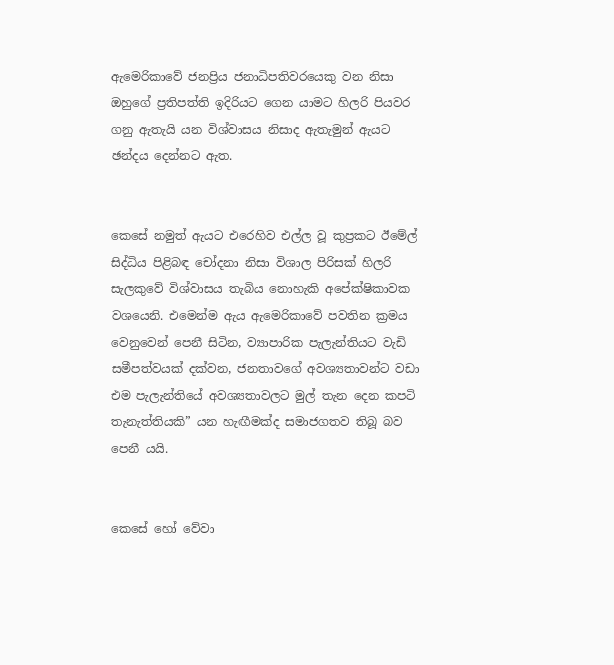ඇමෙරිකාවේ ජනප්‍රිය ජනාධිපතිවරයෙකු වන නිසා ඔහුගේ ප්‍රතිපත්ති ඉදිරියට ගෙන යාමට හිලරි පියවර ගනු ඇතැයි යන විශ්වාසය නිසාද ඇතැමුන් ඇයට ඡන්දය දෙන්නට ඇත.


කෙසේ නමුත් ඇයට එරෙහිව එල්ල වූ කුප්‍රකට ඊමේල් සිද්ධිය පිළිබඳ චෝදනා නිසා විශාල පිරිසක් හිලරි සැලකුවේ විශ්වාසය තැබිය නොහැකි අපේක්ෂිකාවක වශයෙනි. එමෙන්ම ඇය ඇමෙරිකාවේ පවතින ක්‍රමය වෙනුවෙන් පෙනී සිටින, ව්‍යාපාරික පැලැන්තියට වැඩි සමීපත්වයක් දක්වන, ජනතාවගේ අවශ්‍යතාවන්ට වඩා එම පැලැන්තියේ අවශ්‍යතාවලට මුල් තැන දෙන කපටි තැනැත්තියකි” යන හැඟීමක්ද සමාජගතව තිබූ බව පෙනී යයි.


කෙසේ හෝ වේවා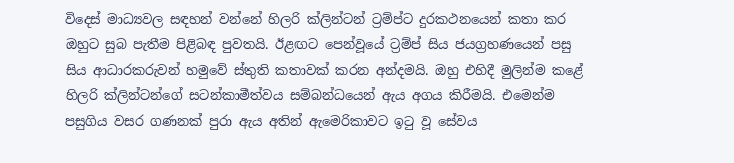විදෙස් මාධ්‍යවල සඳහන් වන්නේ හිලරි ක්ලින්ටන් ට්‍රම්ප්ට දුරකථනයෙන් කතා කර ඔහුට සුබ පැතීම පිළිබඳ පුවතයි. ඊළඟට පෙන්වූයේ ට්‍රම්ප් සිය ජයග්‍රහණයෙන් පසු සිය ආධාරකරුවන් හමුවේ ස්තුති කතාවක් කරන අන්දමයි. ඔහු එහිදී මුලින්ම කළේ හිලරි ක්ලින්ටන්ගේ සටන්කාමීත්වය සම්බන්ධයෙන් ඇය අගය කිරීමයි. එමෙන්ම පසුගිය වසර ගණනක් පුරා ඇය අතින් ඇමෙරිකාවට ඉටු වූ සේවය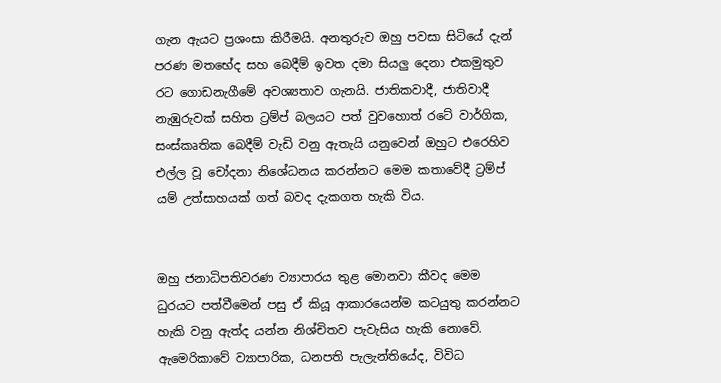ගැන ඇයට ප්‍රශංසා කිරීමයි. අනතුරුව ඔහු පවසා සිටියේ දැන් පරණ මතභේද සහ බෙදීම් ඉවත දමා සියලු දෙනා එකමුතුව රට ගොඩනැගීමේ අවශ්‍යතාව ගැනයි. ජාතිකවාදී, ජාතිවාදී නැඹුරුවක් සහිත ට්‍රම්ප් බලයට පත් වුවහොත් රටේ වාර්ගික, සංස්කෘතික බෙදීම් වැඩි වනු ඇතැයි යනුවෙන් ඔහුට එරෙහිව එල්ල වූ චෝදනා නිශේධනය කරන්නට මෙම කතාවේදී ට්‍රම්ප් යම් උත්සාහයක් ගත් බවද දැකගත හැකි විය.


ඔහු ජනාධිපතිවරණ ව්‍යාපාරය තුළ මොනවා කීවද මෙම ධුරයට පත්වීමෙන් පසු ඒ කියූ ආකාරයෙන්ම කටයුතු කරන්නට හැකි වනු ඇත්ද යන්න නිශ්චිතව පැවැසිය හැකි නොවේ. ඇමෙරිකාවේ ව්‍යාපාරික, ධනපති පැලැන්තියේද, විවිධ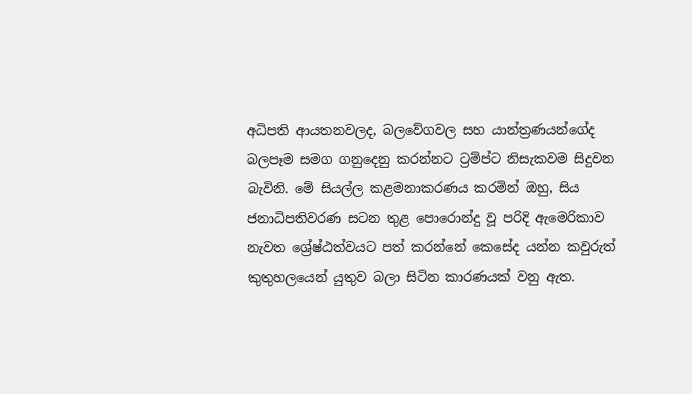අධිපති ආයතනවලද, බලවේගවල සහ යාන්ත්‍රණයන්ගේද බලපෑම සමග ගනුදෙනු කරන්නට ට්‍රම්ප්ට නිසැකවම සිදුවන බැවිනි. මේ සියල්ල කළමනාකරණය කරමින් ඔහු, සිය ජනාධිපතිවරණ සටන තුළ පොරොන්දු වූ පරිදි ඇමෙරිකාව නැවත ශ්‍රේෂ්ඨත්වයට පත් කරන්නේ කෙසේද යන්න කවුරුත් කුතුහලයෙන් යුතුව බලා සිටින කාරණයක් වනු ඇත.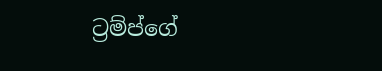ට්‍රම්ප්ගේ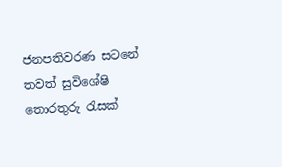ජනපතිවරණ සටනේ තවත් සුවිශේෂි තොරතුරු රැසක්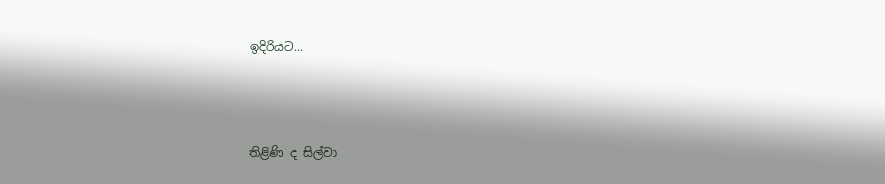ඉදිරියට...



තිළිණි ද සිල්වා